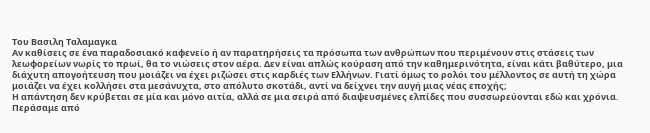Του Βασιλη Ταλαμαγκα
Αν καθίσεις σε ένα παραδοσιακό καφενείο ή αν παρατηρήσεις τα πρόσωπα των ανθρώπων που περιμένουν στις στάσεις των λεωφορείων νωρίς το πρωί, θα το νιώσεις στον αέρα. Δεν είναι απλώς κούραση από την καθημερινότητα, είναι κάτι βαθύτερο, μια διάχυτη απογοήτευση που μοιάζει να έχει ριζώσει στις καρδιές των Ελλήνων. Γιατί όμως το ρολόι του μέλλοντος σε αυτή τη χώρα μοιάζει να έχει κολλήσει στα μεσάνυχτα, στο απόλυτο σκοτάδι, αντί να δείχνει την αυγή μιας νέας εποχής;
Η απάντηση δεν κρύβεται σε μία και μόνο αιτία, αλλά σε μια σειρά από διαψευσμένες ελπίδες που συσσωρεύονται εδώ και χρόνια. Περάσαμε από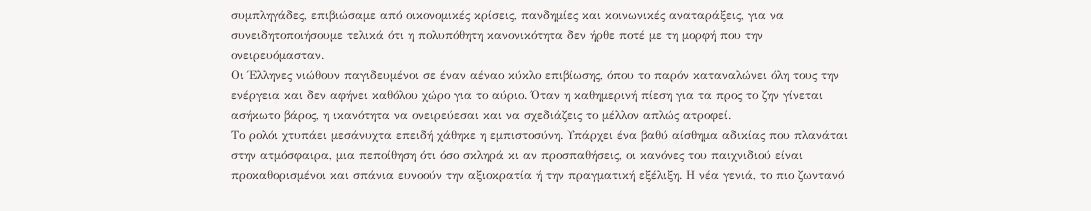συμπληγάδες, επιβιώσαμε από οικονομικές κρίσεις, πανδημίες και κοινωνικές αναταράξεις, για να συνειδητοποιήσουμε τελικά ότι η πολυπόθητη κανονικότητα δεν ήρθε ποτέ με τη μορφή που την ονειρευόμασταν.
Οι Έλληνες νιώθουν παγιδευμένοι σε έναν αέναο κύκλο επιβίωσης, όπου το παρόν καταναλώνει όλη τους την ενέργεια και δεν αφήνει καθόλου χώρο για το αύριο. Όταν η καθημερινή πίεση για τα προς το ζην γίνεται ασήκωτο βάρος, η ικανότητα να ονειρεύεσαι και να σχεδιάζεις το μέλλον απλώς ατροφεί.
Το ρολόι χτυπάει μεσάνυχτα επειδή χάθηκε η εμπιστοσύνη. Υπάρχει ένα βαθύ αίσθημα αδικίας που πλανάται στην ατμόσφαιρα, μια πεποίθηση ότι όσο σκληρά κι αν προσπαθήσεις, οι κανόνες του παιχνιδιού είναι προκαθορισμένοι και σπάνια ευνοούν την αξιοκρατία ή την πραγματική εξέλιξη. Η νέα γενιά, το πιο ζωντανό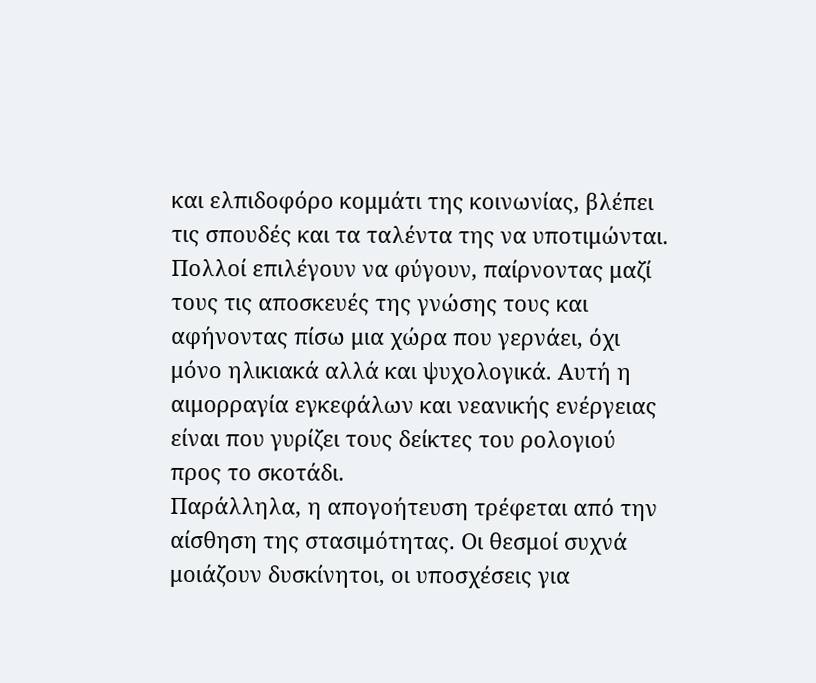και ελπιδοφόρο κομμάτι της κοινωνίας, βλέπει τις σπουδές και τα ταλέντα της να υποτιμώνται. Πολλοί επιλέγουν να φύγουν, παίρνοντας μαζί τους τις αποσκευές της γνώσης τους και αφήνοντας πίσω μια χώρα που γερνάει, όχι μόνο ηλικιακά αλλά και ψυχολογικά. Αυτή η αιμορραγία εγκεφάλων και νεανικής ενέργειας είναι που γυρίζει τους δείκτες του ρολογιού προς το σκοτάδι.
Παράλληλα, η απογοήτευση τρέφεται από την αίσθηση της στασιμότητας. Οι θεσμοί συχνά μοιάζουν δυσκίνητοι, οι υποσχέσεις για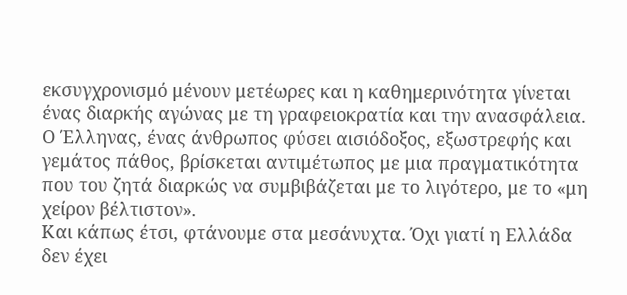εκσυγχρονισμό μένουν μετέωρες και η καθημερινότητα γίνεται ένας διαρκής αγώνας με τη γραφειοκρατία και την ανασφάλεια. Ο Έλληνας, ένας άνθρωπος φύσει αισιόδοξος, εξωστρεφής και γεμάτος πάθος, βρίσκεται αντιμέτωπος με μια πραγματικότητα που του ζητά διαρκώς να συμβιβάζεται με το λιγότερο, με το «μη χείρον βέλτιστον».
Και κάπως έτσι, φτάνουμε στα μεσάνυχτα. Όχι γιατί η Ελλάδα δεν έχει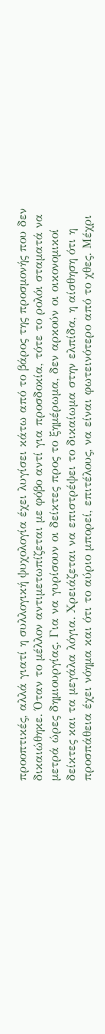προοπτικές, αλλά γιατί η συλλογική ψυχολογία έχει λυγίσει κάτω από το βάρος της προσμονής που δεν δικαιώθηκε. Όταν το μέλλον αντιμετωπίζεται με φόβο αντί για προσδοκία, τότε το ρολόι σταματά να μετρά ώρες δημιουργίας. Για να γυρίσουν οι δείκτες προς το ξημέρωμα, δεν αρκούν οι οικονομικοί δείκτες και τα μεγάλα λόγια. Χρειάζεται να επιστρέψει το δικαίωμα στην ελπίδα, η αίσθηση ότι η προσπάθεια έχει νόημα και ότι το αύριο μπορεί, επιτέλους, να είναι φωτεινότερο από το χθες. Μέχρι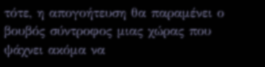τότε, η απογοήτευση θα παραμένει ο βουβός σύντροφος μιας χώρας που ψάχνει ακόμα να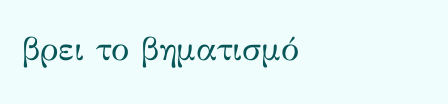βρει το βηματισμό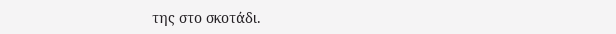της στο σκοτάδι.